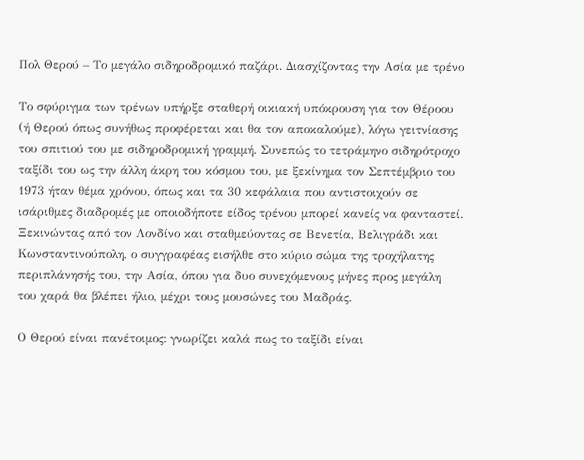Πολ Θερού – Το μεγάλο σιδηροδρομικό παζάρι. Διασχίζοντας την Ασία με τρένο

Το σφύριγμα των τρένων υπήρξε σταθερή οικιακή υπόκρουση για τον Θέροου (ή Θερού όπως συνήθως προφέρεται και θα τον αποκαλούμε), λόγω γειτνίασης του σπιτιού του με σιδηροδρομική γραμμή. Συνεπώς το τετράμηνο σιδηρότροχο ταξίδι του ως την άλλη άκρη του κόσμου του, με ξεκίνημα τον Σεπτέμβριο του 1973 ήταν θέμα χρόνου, όπως και τα 30 κεφάλαια που αντιστοιχούν σε ισάριθμες διαδρομές με οποιοδήποτε είδος τρένου μπορεί κανείς να φανταστεί. Ξεκινώντας από τον Λονδίνο και σταθμεύοντας σε Βενετία, Βελιγράδι και Κωνσταντινούπολη, ο συγγραφέας εισήλθε στο κύριο σώμα της τροχήλατης περιπλάνησής του, την Ασία, όπου για δυο συνεχόμενους μήνες προς μεγάλη του χαρά θα βλέπει ήλιο, μέχρι τους μουσώνες του Μαδράς.

Ο Θερού είναι πανέτοιμος: γνωρίζει καλά πως το ταξίδι είναι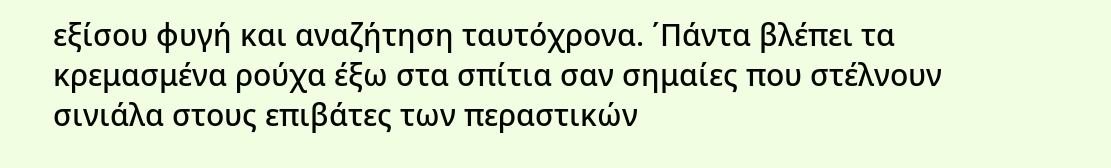εξίσου φυγή και αναζήτηση ταυτόχρονα. ΄Πάντα βλέπει τα κρεμασμένα ρούχα έξω στα σπίτια σαν σημαίες που στέλνουν σινιάλα στους επιβάτες των περαστικών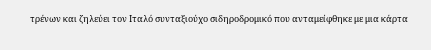τρένων και ζηλεύει τον Ιταλό συνταξιούχο σιδηροδρομικό που ανταμείφθηκε με μια κάρτα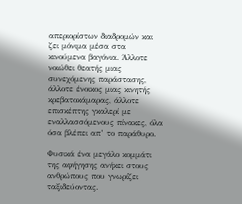απεριορίστων διαδρομών και ζει μόνιμα μέσα στα κινούμενα βαγόνια. Άλλοτε νοιώθει θεατής μιας συνεχόμενης παράστασης, άλλοτε ένοικος μιας κινητής κρεβατοκάμαρας, άλλοτε επισκέπτης γκαλερί με εναλλασσόμενους πίνακες, όλα όσα βλέπει απ’ το παράθυρο.

Φυσικά ένα μεγάλο κομμάτι της αφήγησης ανήκει στους ανθρώπους που γνωρίζει ταξιδεύοντας.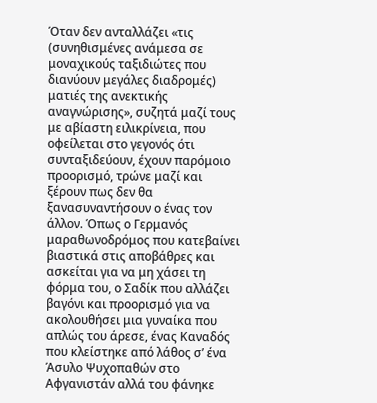Όταν δεν ανταλλάζει «τις (συνηθισμένες ανάμεσα σε μοναχικούς ταξιδιώτες που διανύουν μεγάλες διαδρομές) ματιές της ανεκτικής αναγνώρισης», συζητά μαζί τους με αβίαστη ειλικρίνεια, που οφείλεται στο γεγονός ότι συνταξιδεύουν, έχουν παρόμοιο προορισμό, τρώνε μαζί και ξέρουν πως δεν θα ξανασυναντήσουν ο ένας τον άλλον. Όπως ο Γερμανός μαραθωνοδρόμος που κατεβαίνει βιαστικά στις αποβάθρες και ασκείται για να μη χάσει τη φόρμα του, ο Σαδίκ που αλλάζει βαγόνι και προορισμό για να ακολουθήσει μια γυναίκα που απλώς του άρεσε, ένας Καναδός που κλείστηκε από λάθος σ’ ένα Άσυλο Ψυχοπαθών στο Αφγανιστάν αλλά του φάνηκε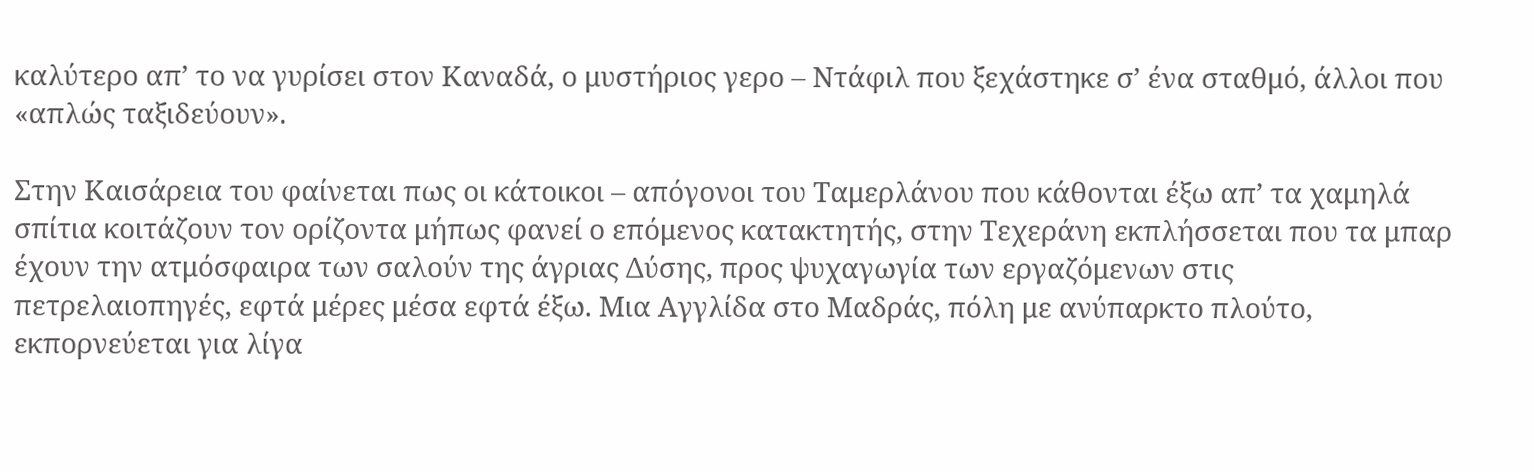καλύτερο απ’ το να γυρίσει στον Καναδά, ο μυστήριος γερο – Ντάφιλ που ξεχάστηκε σ’ ένα σταθμό, άλλοι που «απλώς ταξιδεύουν».

Στην Καισάρεια του φαίνεται πως οι κάτοικοι – απόγονοι του Ταμερλάνου που κάθονται έξω απ’ τα χαμηλά σπίτια κοιτάζουν τον ορίζοντα μήπως φανεί ο επόμενος κατακτητής, στην Τεχεράνη εκπλήσσεται που τα μπαρ έχουν την ατμόσφαιρα των σαλούν της άγριας Δύσης, προς ψυχαγωγία των εργαζόμενων στις πετρελαιοπηγές, εφτά μέρες μέσα εφτά έξω. Μια Αγγλίδα στο Μαδράς, πόλη με ανύπαρκτο πλούτο, εκπορνεύεται για λίγα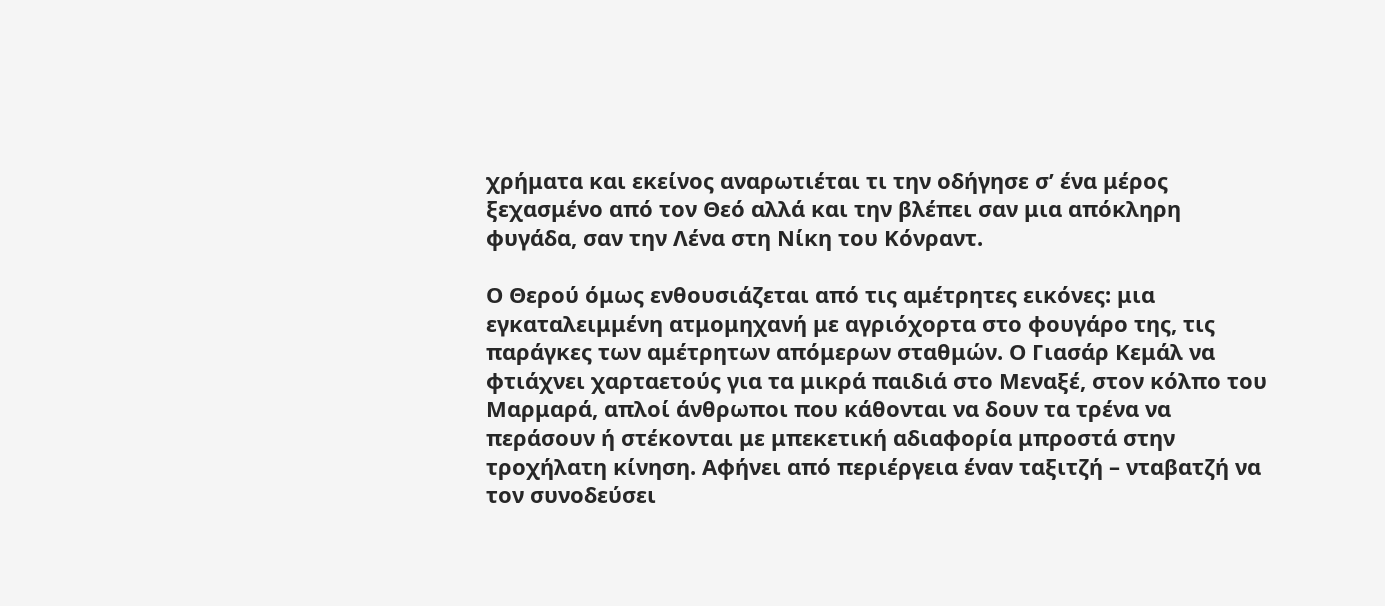χρήματα και εκείνος αναρωτιέται τι την οδήγησε σ’ ένα μέρος ξεχασμένο από τον Θεό αλλά και την βλέπει σαν μια απόκληρη φυγάδα, σαν την Λένα στη Νίκη του Κόνραντ.

Ο Θερού όμως ενθουσιάζεται από τις αμέτρητες εικόνες: μια εγκαταλειμμένη ατμομηχανή με αγριόχορτα στο φουγάρο της, τις παράγκες των αμέτρητων απόμερων σταθμών. Ο Γιασάρ Κεμάλ να φτιάχνει χαρταετούς για τα μικρά παιδιά στο Μεναξέ, στον κόλπο του Μαρμαρά, απλοί άνθρωποι που κάθονται να δουν τα τρένα να περάσουν ή στέκονται με μπεκετική αδιαφορία μπροστά στην τροχήλατη κίνηση. Αφήνει από περιέργεια έναν ταξιτζή – νταβατζή να τον συνοδεύσει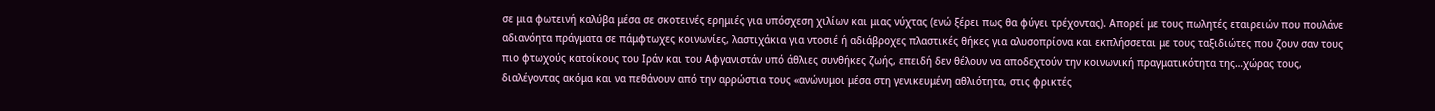σε μια φωτεινή καλύβα μέσα σε σκοτεινές ερημιές για υπόσχεση χιλίων και μιας νύχτας (ενώ ξέρει πως θα φύγει τρέχοντας). Απορεί με τους πωλητές εταιρειών που πουλάνε αδιανόητα πράγματα σε πάμφτωχες κοινωνίες, λαστιχάκια για ντοσιέ ή αδιάβροχες πλαστικές θήκες για αλυσοπρίονα και εκπλήσσεται με τους ταξιδιώτες που ζουν σαν τους πιο φτωχούς κατοίκους του Ιράν και του Αφγανιστάν υπό άθλιες συνθήκες ζωής, επειδή δεν θέλουν να αποδεχτούν την κοινωνική πραγματικότητα της…χώρας τους, διαλέγοντας ακόμα και να πεθάνουν από την αρρώστια τους «ανώνυμοι μέσα στη γενικευμένη αθλιότητα, στις φρικτές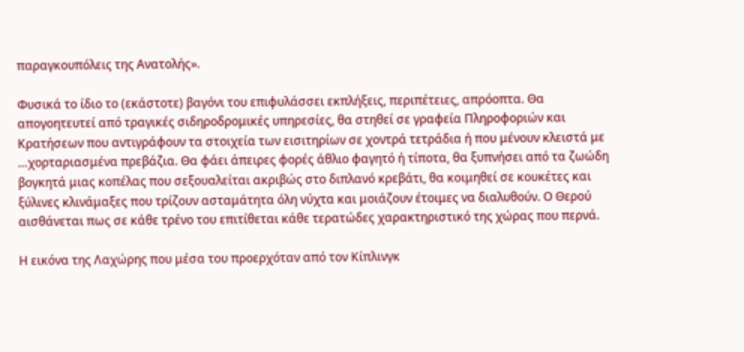παραγκουπόλεις της Ανατολής».

Φυσικά το ίδιο το (εκάστοτε) βαγόνι του επιφυλάσσει εκπλήξεις, περιπέτειες, απρόοπτα. Θα απογοητευτεί από τραγικές σιδηροδρομικές υπηρεσίες, θα στηθεί σε γραφεία Πληροφοριών και Κρατήσεων που αντιγράφουν τα στοιχεία των εισιτηρίων σε χοντρά τετράδια ή που μένουν κλειστά με …χορταριασμένα πρεβάζια. Θα φάει άπειρες φορές άθλιο φαγητό ή τίποτα, θα ξυπνήσει από τα ζωώδη βογκητά μιας κοπέλας που σεξουαλείται ακριβώς στο διπλανό κρεβάτι, θα κοιμηθεί σε κουκέτες και ξύλινες κλινάμαξες που τρίζουν ασταμάτητα όλη νύχτα και μοιάζουν έτοιμες να διαλυθούν. Ο Θερού αισθάνεται πως σε κάθε τρένο του επιτίθεται κάθε τερατώδες χαρακτηριστικό της χώρας που περνά.

Η εικόνα της Λαχώρης που μέσα του προερχόταν από τον Κίπλινγκ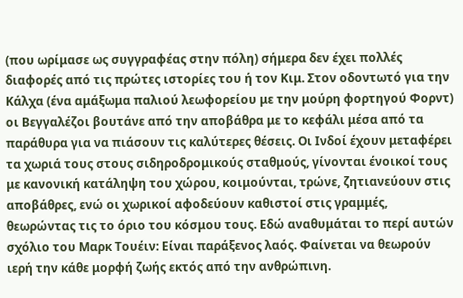(που ωρίμασε ως συγγραφέας στην πόλη) σήμερα δεν έχει πολλές διαφορές από τις πρώτες ιστορίες του ή τον Κιμ. Στον οδοντωτό για την Κάλχα (ένα αμάξωμα παλιού λεωφορείου με την μούρη φορτηγού Φορντ) οι Βεγγαλέζοι βουτάνε από την αποβάθρα με το κεφάλι μέσα από τα παράθυρα για να πιάσουν τις καλύτερες θέσεις. Οι Ινδοί έχουν μεταφέρει τα χωριά τους στους σιδηροδρομικούς σταθμούς, γίνονται ένοικοί τους με κανονική κατάληψη του χώρου, κοιμούνται, τρώνε, ζητιανεύουν στις αποβάθρες, ενώ οι χωρικοί αφοδεύουν καθιστοί στις γραμμές, θεωρώντας τις το όριο του κόσμου τους. Εδώ αναθυμάται το περί αυτών σχόλιο του Μαρκ Τουέιν: Είναι παράξενος λαός. Φαίνεται να θεωρούν ιερή την κάθε μορφή ζωής εκτός από την ανθρώπινη.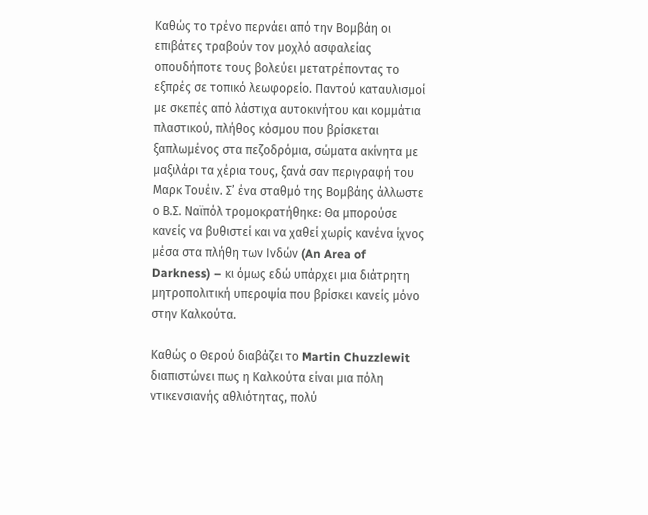Καθώς το τρένο περνάει από την Βομβάη οι επιβάτες τραβούν τον μοχλό ασφαλείας οπουδήποτε τους βολεύει μετατρέποντας το εξπρές σε τοπικό λεωφορείο. Παντού καταυλισμοί με σκεπές από λάστιχα αυτοκινήτου και κομμάτια πλαστικού, πλήθος κόσμου που βρίσκεται ξαπλωμένος στα πεζοδρόμια, σώματα ακίνητα με μαξιλάρι τα χέρια τους, ξανά σαν περιγραφή του Μαρκ Τουέιν. Σ’ ένα σταθμό της Βομβάης άλλωστε ο Β.Σ. Ναϊπόλ τρομοκρατήθηκε: Θα μπορούσε κανείς να βυθιστεί και να χαθεί χωρίς κανένα ίχνος μέσα στα πλήθη των Ινδών (An Area of Darkness) – κι όμως εδώ υπάρχει μια διάτρητη μητροπολιτική υπεροψία που βρίσκει κανείς μόνο στην Καλκούτα.

Καθώς ο Θερού διαβάζει το Martin Chuzzlewit διαπιστώνει πως η Καλκούτα είναι μια πόλη ντικενσιανής αθλιότητας, πολύ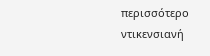περισσότερο ντικενσιανή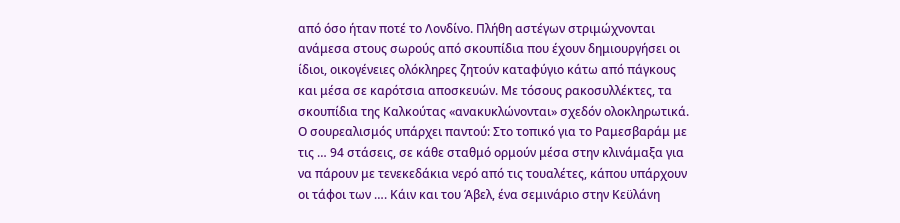από όσο ήταν ποτέ το Λονδίνο. Πλήθη αστέγων στριμώχνονται ανάμεσα στους σωρούς από σκουπίδια που έχουν δημιουργήσει οι ίδιοι, οικογένειες ολόκληρες ζητούν καταφύγιο κάτω από πάγκους και μέσα σε καρότσια αποσκευών. Με τόσους ρακοσυλλέκτες, τα σκουπίδια της Καλκούτας «ανακυκλώνονται» σχεδόν ολοκληρωτικά. Ο σουρεαλισμός υπάρχει παντού: Στο τοπικό για το Ραμεσβαράμ με τις … 94 στάσεις, σε κάθε σταθμό ορμούν μέσα στην κλινάμαξα για να πάρουν με τενεκεδάκια νερό από τις τουαλέτες, κάπου υπάρχουν οι τάφοι των …. Κάιν και του Άβελ, ένα σεμινάριο στην Κεϋλάνη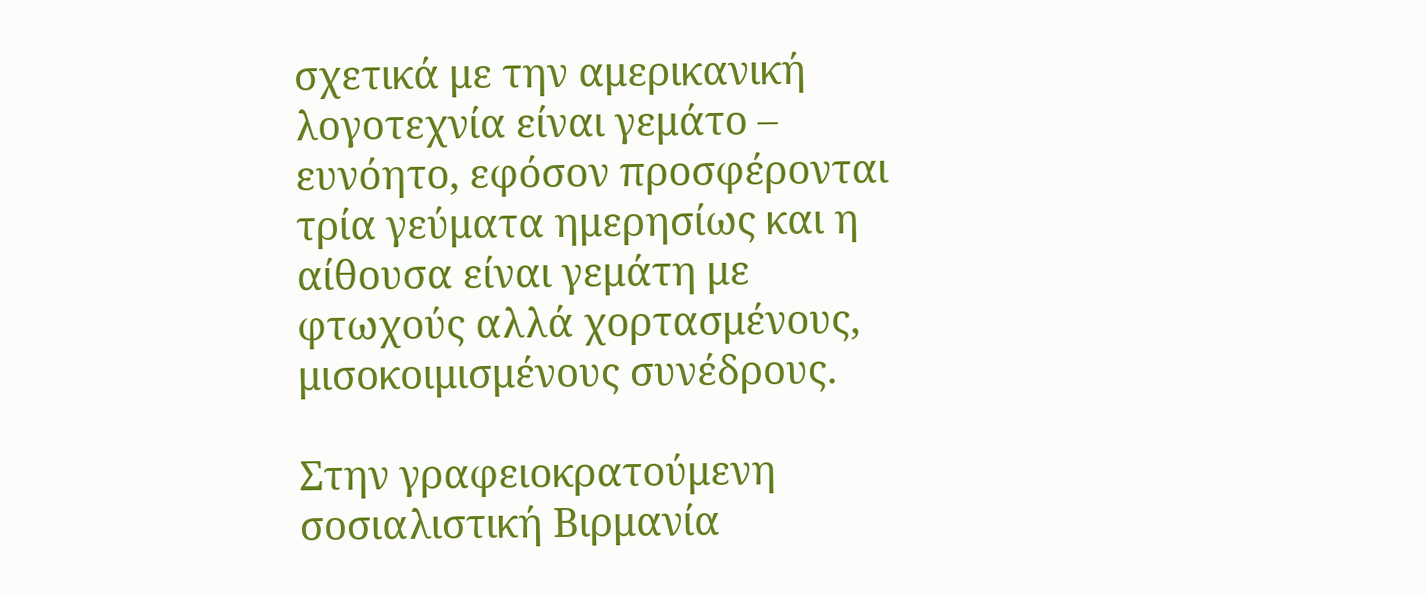σχετικά με την αμερικανική λογοτεχνία είναι γεμάτο – ευνόητο, εφόσον προσφέρονται τρία γεύματα ημερησίως και η αίθουσα είναι γεμάτη με φτωχούς αλλά χορτασμένους, μισοκοιμισμένους συνέδρους.

Στην γραφειοκρατούμενη σοσιαλιστική Βιρμανία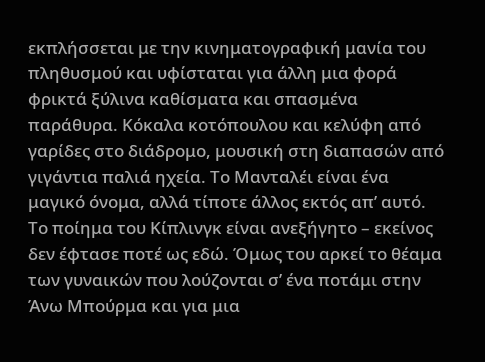εκπλήσσεται με την κινηματογραφική μανία του πληθυσμού και υφίσταται για άλλη μια φορά φρικτά ξύλινα καθίσματα και σπασμένα παράθυρα. Κόκαλα κοτόπουλου και κελύφη από γαρίδες στο διάδρομο, μουσική στη διαπασών από γιγάντια παλιά ηχεία. Το Μανταλέι είναι ένα μαγικό όνομα, αλλά τίποτε άλλος εκτός απ’ αυτό. Το ποίημα του Κίπλινγκ είναι ανεξήγητο – εκείνος δεν έφτασε ποτέ ως εδώ. Όμως του αρκεί το θέαμα των γυναικών που λούζονται σ’ ένα ποτάμι στην Άνω Μπούρμα και για μια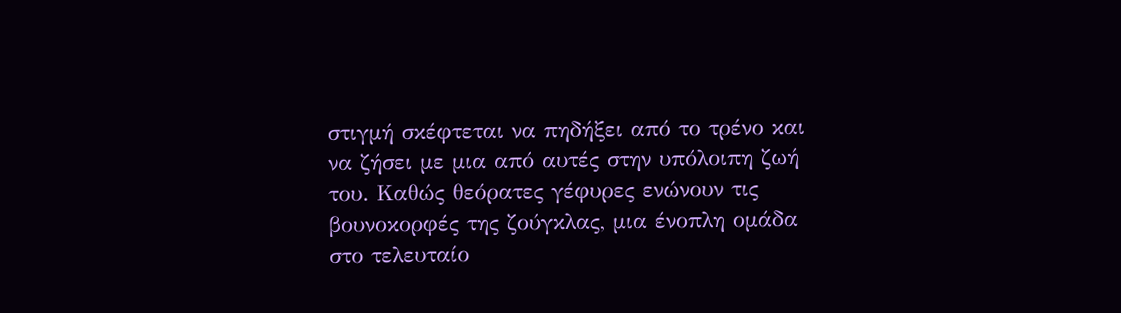στιγμή σκέφτεται να πηδήξει από το τρένο και να ζήσει με μια από αυτές στην υπόλοιπη ζωή του. Καθώς θεόρατες γέφυρες ενώνουν τις βουνοκορφές της ζούγκλας, μια ένοπλη ομάδα στο τελευταίο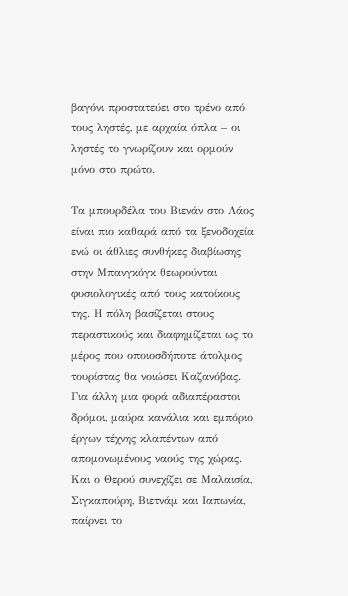βαγόνι προστατεύει στο τρένο από τους ληστές, με αρχαία όπλα – οι ληστές το γνωρίζουν και ορμούν μόνο στο πρώτο.

Τα μπουρδέλα του Βιενάν στο Λάος είναι πιο καθαρά από τα ξενοδοχεία ενώ οι άθλιες συνθήκες διαβίωσης στην Μπανγκόγκ θεωρούνται φυσιολογικές από τους κατοίκους της. Η πόλη βασίζεται στους περαστικούς και διαφημίζεται ως το μέρος που οποιοσδήποτε άτολμος τουρίστας θα νοιώσει Καζανόβας. Για άλλη μια φορά αδιαπέραστοι δρόμοι, μαύρα κανάλια και εμπόριο έργων τέχνης κλαπέντων από απομονωμένους ναούς της χώρας. Και ο Θερού συνεχίζει σε Μαλαισία, Σιγκαπούρη, Βιετνάμ και Ιαπωνία, παίρνει το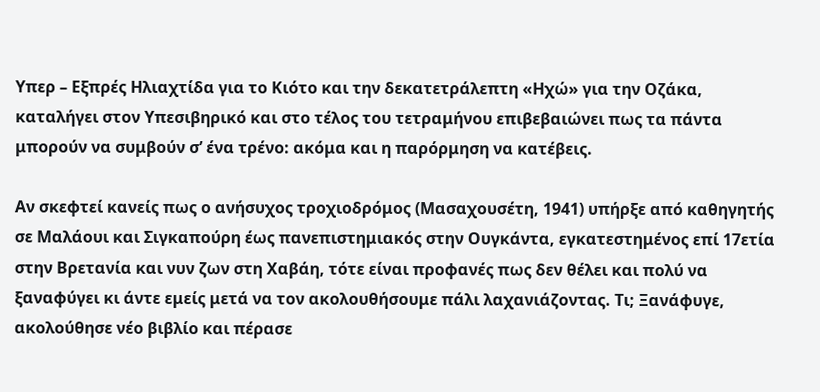Υπερ – Εξπρές Ηλιαχτίδα για το Κιότο και την δεκατετράλεπτη «Ηχώ» για την Οζάκα, καταλήγει στον Υπεσιβηρικό και στο τέλος του τετραμήνου επιβεβαιώνει πως τα πάντα μπορούν να συμβούν σ’ ένα τρένο: ακόμα και η παρόρμηση να κατέβεις.

Αν σκεφτεί κανείς πως ο ανήσυχος τροχιοδρόμος (Μασαχουσέτη, 1941) υπήρξε από καθηγητής σε Μαλάουι και Σιγκαπούρη έως πανεπιστημιακός στην Ουγκάντα, εγκατεστημένος επί 17ετία στην Βρετανία και νυν ζων στη Χαβάη, τότε είναι προφανές πως δεν θέλει και πολύ να ξαναφύγει κι άντε εμείς μετά να τον ακολουθήσουμε πάλι λαχανιάζοντας. Τι; Ξανάφυγε, ακολούθησε νέο βιβλίο και πέρασε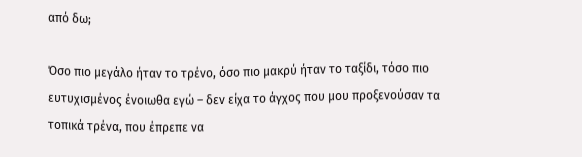από δω;

Όσο πιο μεγάλο ήταν το τρένο, όσο πιο μακρύ ήταν το ταξίδι, τόσο πιο ευτυχισμένος ένοιωθα εγώ – δεν είχα το άγχος που μου προξενούσαν τα τοπικά τρένα, που έπρεπε να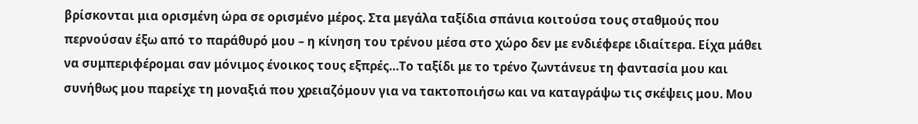βρίσκονται μια ορισμένη ώρα σε ορισμένο μέρος. Στα μεγάλα ταξίδια σπάνια κοιτούσα τους σταθμούς που περνούσαν έξω από το παράθυρό μου – η κίνηση του τρένου μέσα στο χώρο δεν με ενδιέφερε ιδιαίτερα. Είχα μάθει να συμπεριφέρομαι σαν μόνιμος ένοικος τους εξπρές…Το ταξίδι με το τρένο ζωντάνευε τη φαντασία μου και συνήθως μου παρείχε τη μοναξιά που χρειαζόμουν για να τακτοποιήσω και να καταγράψω τις σκέψεις μου. Μου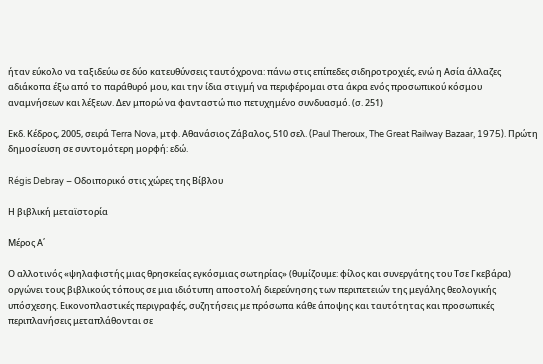ήταν εύκολο να ταξιδεύω σε δύο κατευθύνσεις ταυτόχρονα: πάνω στις επίπεδες σιδηροτροχιές, ενώ η Ασία άλλαζες αδιάκοπα έξω από το παράθυρό μου, και την ίδια στιγμή να περιφέρομαι στα άκρα ενός προσωπικού κόσμου αναμνήσεων και λέξεων. Δεν μπορώ να φανταστώ πιο πετυχημένο συνδυασμό. (σ. 251)

Εκδ. Κέδρος, 2005, σειρά Terra Nova, μτφ. Αθανάσιος Ζάβαλος, 510 σελ. (Paul Theroux, The Great Railway Bazaar, 1975). Πρώτη δημοσίευση σε συντομότερη μορφή: εδώ.

Régis Debray – Οδοιπορικό στις χώρες της Βίβλου

Η βιβλική μεταϊστορία

Μέρος Α΄

Ο αλλοτινός «ψηλαφιστής μιας θρησκείας εγκόσμιας σωτηρίας» (θυμίζουμε: φίλος και συνεργάτης του Τσε Γκεβάρα) οργώνει τους βιβλικούς τόπους σε μια ιδιότυπη αποστολή διερεύνησης των περιπετειών της μεγάλης θεολογικής υπόσχεσης. Εικονοπλαστικές περιγραφές, συζητήσεις με πρόσωπα κάθε άποψης και ταυτότητας και προσωπικές περιπλανήσεις μεταπλάθονται σε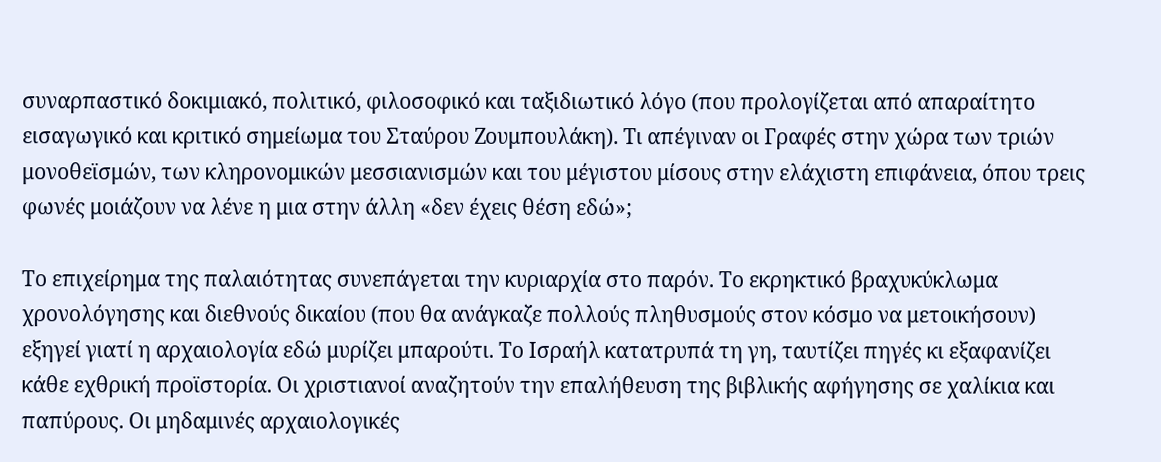συναρπαστικό δοκιμιακό, πολιτικό, φιλοσοφικό και ταξιδιωτικό λόγο (που προλογίζεται από απαραίτητο εισαγωγικό και κριτικό σημείωμα του Σταύρου Ζουμπουλάκη). Τι απέγιναν οι Γραφές στην χώρα των τριών μονοθεϊσμών, των κληρονομικών μεσσιανισμών και του μέγιστου μίσους στην ελάχιστη επιφάνεια, όπου τρεις φωνές μοιάζουν να λένε η μια στην άλλη «δεν έχεις θέση εδώ»;

Το επιχείρημα της παλαιότητας συνεπάγεται την κυριαρχία στο παρόν. Το εκρηκτικό βραχυκύκλωμα χρονολόγησης και διεθνούς δικαίου (που θα ανάγκαζε πολλούς πληθυσμούς στον κόσμο να μετοικήσουν) εξηγεί γιατί η αρχαιολογία εδώ μυρίζει μπαρούτι. Το Ισραήλ κατατρυπά τη γη, ταυτίζει πηγές κι εξαφανίζει κάθε εχθρική προϊστορία. Οι χριστιανοί αναζητούν την επαλήθευση της βιβλικής αφήγησης σε χαλίκια και παπύρους. Οι μηδαμινές αρχαιολογικές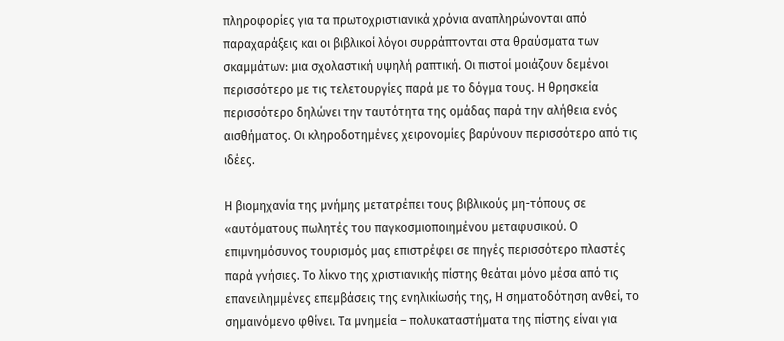πληροφορίες για τα πρωτοχριστιανικά χρόνια αναπληρώνονται από παραχαράξεις και οι βιβλικοί λόγοι συρράπτονται στα θραύσματα των σκαμμάτων: μια σχολαστική υψηλή ραπτική. Οι πιστοί μοιάζουν δεμένοι περισσότερο με τις τελετουργίες παρά με το δόγμα τους. Η θρησκεία περισσότερο δηλώνει την ταυτότητα της ομάδας παρά την αλήθεια ενός αισθήματος. Οι κληροδοτημένες χειρονομίες βαρύνουν περισσότερο από τις ιδέες.

Η βιομηχανία της μνήμης μετατρέπει τους βιβλικούς μη-τόπους σε «αυτόματους πωλητές του παγκοσμιοποιημένου μεταφυσικού. Ο επιμνημόσυνος τουρισμός μας επιστρέφει σε πηγές περισσότερο πλαστές παρά γνήσιες. Το λίκνο της χριστιανικής πίστης θεάται μόνο μέσα από τις επανειλημμένες επεμβάσεις της ενηλικίωσής της, Η σηματοδότηση ανθεί, το σημαινόμενο φθίνει. Τα μνημεία – πολυκαταστήματα της πίστης είναι για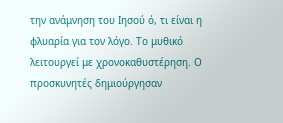την ανάμνηση του Ιησού ό, τι είναι η φλυαρία για τον λόγο. Το μυθικό λειτουργεί με χρονοκαθυστέρηση. Ο προσκυνητές δημιούργησαν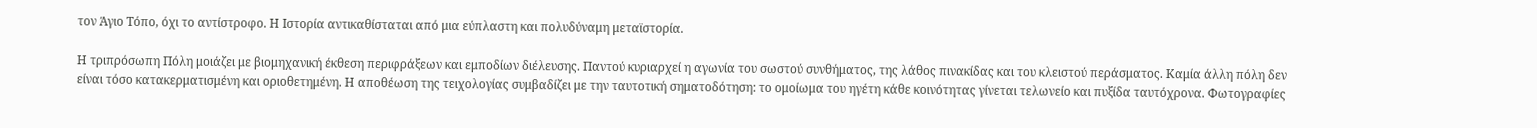τον Άγιο Τόπο, όχι το αντίστροφο. Η Ιστορία αντικαθίσταται από μια εύπλαστη και πολυδύναμη μεταϊστορία.

Η τριπρόσωπη Πόλη μοιάζει με βιομηχανική έκθεση περιφράξεων και εμποδίων διέλευσης. Παντού κυριαρχεί η αγωνία του σωστού συνθήματος, της λάθος πινακίδας και του κλειστού περάσματος. Καμία άλλη πόλη δεν είναι τόσο κατακερματισμένη και οριοθετημένη. Η αποθέωση της τειχολογίας συμβαδίζει με την ταυτοτική σηματοδότηση: το ομοίωμα του ηγέτη κάθε κοινότητας γίνεται τελωνείο και πυξίδα ταυτόχρονα. Φωτογραφίες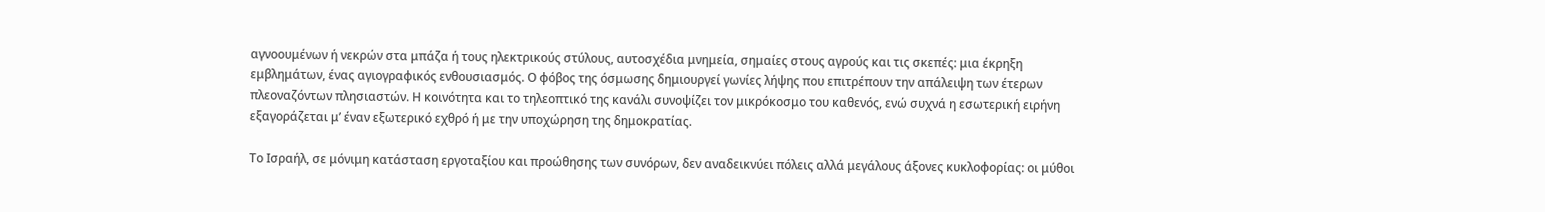αγνοουμένων ή νεκρών στα μπάζα ή τους ηλεκτρικούς στύλους, αυτοσχέδια μνημεία, σημαίες στους αγρούς και τις σκεπές: μια έκρηξη εμβλημάτων, ένας αγιογραφικός ενθουσιασμός. Ο φόβος της όσμωσης δημιουργεί γωνίες λήψης που επιτρέπουν την απάλειψη των έτερων πλεοναζόντων πλησιαστών. Η κοινότητα και το τηλεοπτικό της κανάλι συνοψίζει τον μικρόκοσμο του καθενός, ενώ συχνά η εσωτερική ειρήνη εξαγοράζεται μ’ έναν εξωτερικό εχθρό ή με την υποχώρηση της δημοκρατίας.

Το Ισραήλ, σε μόνιμη κατάσταση εργοταξίου και προώθησης των συνόρων, δεν αναδεικνύει πόλεις αλλά μεγάλους άξονες κυκλοφορίας: οι μύθοι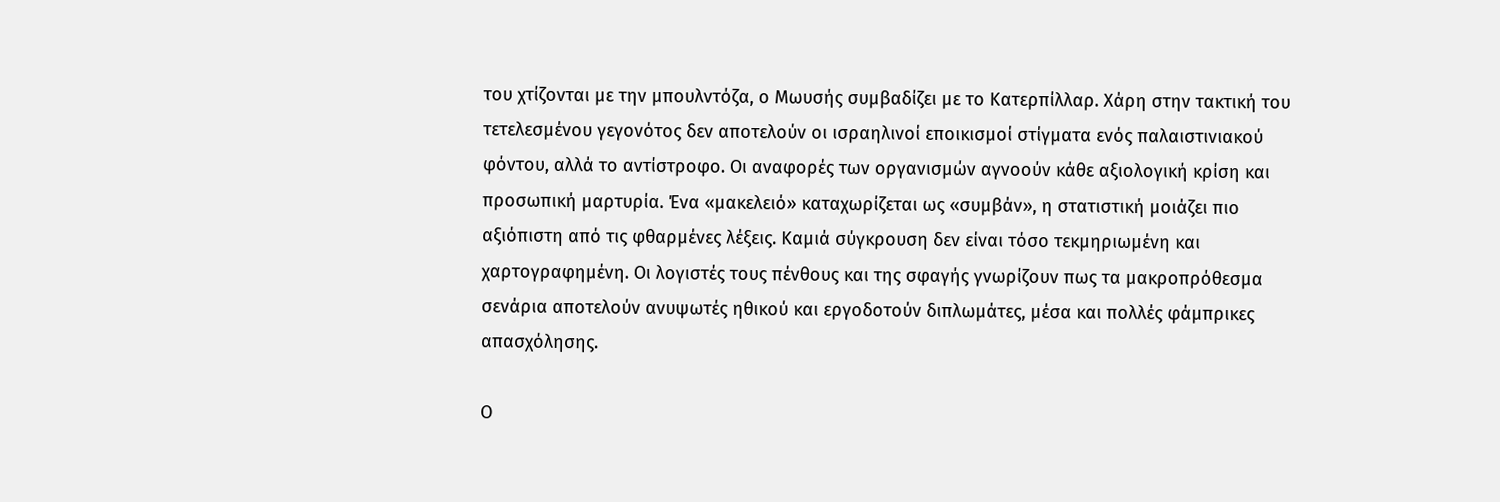του χτίζονται με την μπουλντόζα, ο Μωυσής συμβαδίζει με το Κατερπίλλαρ. Χάρη στην τακτική του τετελεσμένου γεγονότος δεν αποτελούν οι ισραηλινοί εποικισμοί στίγματα ενός παλαιστινιακού φόντου, αλλά το αντίστροφο. Οι αναφορές των οργανισμών αγνοούν κάθε αξιολογική κρίση και προσωπική μαρτυρία. Ένα «μακελειό» καταχωρίζεται ως «συμβάν», η στατιστική μοιάζει πιο αξιόπιστη από τις φθαρμένες λέξεις. Καμιά σύγκρουση δεν είναι τόσο τεκμηριωμένη και χαρτογραφημένη. Οι λογιστές τους πένθους και της σφαγής γνωρίζουν πως τα μακροπρόθεσμα σενάρια αποτελούν ανυψωτές ηθικού και εργοδοτούν διπλωμάτες, μέσα και πολλές φάμπρικες απασχόλησης.

Ο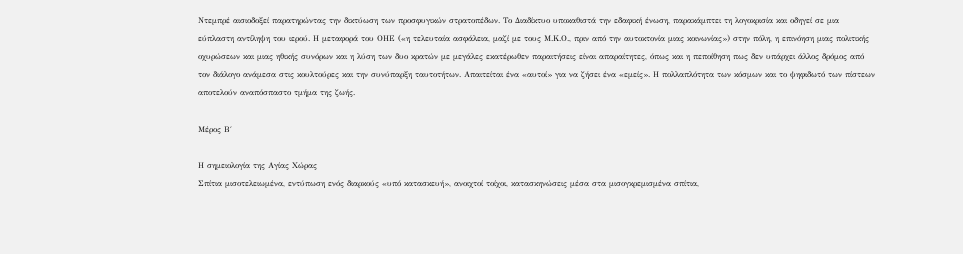Ντεμπρέ αισιοδοξεί παρατηρώντας την δικτύωση των προσφυγικών στρατοπέδων. Το Διαδίκτυο υποκαθιστά την εδαφική ένωση, παρακάμπτει τη λογοκρισία και οδηγεί σε μια εύπλαστη αντίληψη του ιερού. Η μεταφορά του ΟΗΕ («η τελευταία ασφάλεια, μαζί με τους Μ.Κ.Ο., πριν από την αυτοκτονία μιας κοινωνίας») στην πόλη, η επινόηση μιας πολιτικής οχυρώσεων και μιας ηθικής συνόρων και η λύση των δυο κρατών με μεγάλες εκατέρωθεν παραιτήσεις είναι απαραίτητες, όπως και η πεποίθηση πως δεν υπάρχει άλλος δρόμος από τον διάλογο ανάμεσα στις κουλτούρες και την συνύπαρξη ταυτοτήτων. Απαιτείται ένα «αυτοί» για να ζήσει ένα «εμείς». Η πολλαπλότητα των κόσμων και το ψηφιδωτό των πίστεων αποτελούν αναπόσπαστο τμήμα της ζωής.

Μέρος Β΄

Η σημειολογία της Αγίας Χώρας
Σπίτια μισοτελειωμένα, εντύπωση ενός διαρκούς «υπό κατασκευή», ανοιχτοί τοίχοι, κατασκηνώσεις μέσα στα μισογκρεμισμένα σπίτια,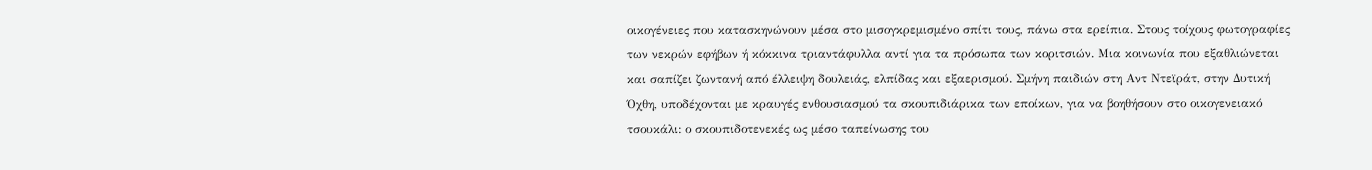οικογένειες που κατασκηνώνουν μέσα στο μισογκρεμισμένο σπίτι τους, πάνω στα ερείπια. Στους τοίχους φωτογραφίες των νεκρών εφήβων ή κόκκινα τριαντάφυλλα αντί για τα πρόσωπα των κοριτσιών. Μια κοινωνία που εξαθλιώνεται και σαπίζει ζωντανή από έλλειψη δουλειάς, ελπίδας και εξαερισμού. Σμήνη παιδιών στη Αντ Ντεϊράτ, στην Δυτική Όχθη, υποδέχονται με κραυγές ενθουσιασμού τα σκουπιδιάρικα των εποίκων, για να βοηθήσουν στο οικογενειακό τσουκάλι: ο σκουπιδοτενεκές ως μέσο ταπείνωσης του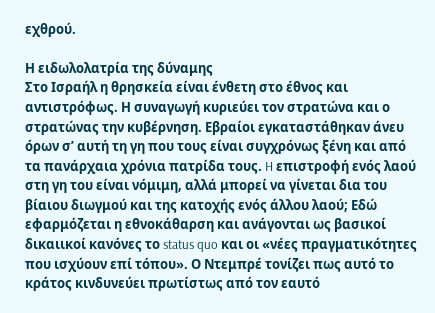εχθρού.

Η ειδωλολατρία της δύναμης
Στο Ισραήλ η θρησκεία είναι ένθετη στο έθνος και αντιστρόφως. Η συναγωγή κυριεύει τον στρατώνα και ο στρατώνας την κυβέρνηση. Εβραίοι εγκαταστάθηκαν άνευ όρων σ’ αυτή τη γη που τους είναι συγχρόνως ξένη και από τα πανάρχαια χρόνια πατρίδα τους. H επιστροφή ενός λαού στη γη του είναι νόμιμη, αλλά μπορεί να γίνεται δια του βίαιου διωγμού και της κατοχής ενός άλλου λαού; Εδώ εφαρμόζεται η εθνοκάθαρση και ανάγονται ως βασικοί δικαιικοί κανόνες το status quo και οι «νέες πραγματικότητες που ισχύουν επί τόπου». Ο Ντεμπρέ τονίζει πως αυτό το κράτος κινδυνεύει πρωτίστως από τον εαυτό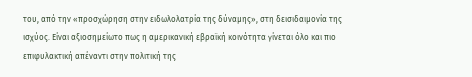του, από την «προσχώρηση στην ειδωλολατρία της δύναμης», στη δεισιδαιμονία της ισχύος. Είναι αξιοσημείωτο πως η αμερικανική εβραϊκή κοινότητα γίνεται όλο και πιο επιφυλακτική απέναντι στην πολιτική της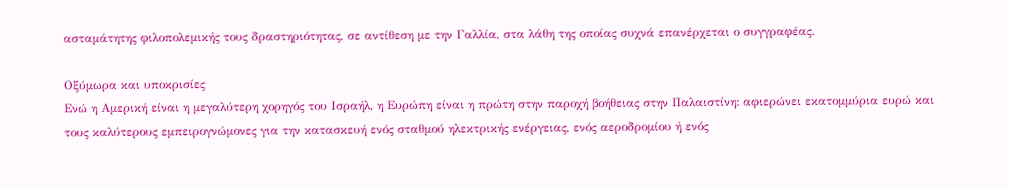ασταμάτητης φιλοπολεμικής τους δραστηριότητας, σε αντίθεση με την Γαλλία, στα λάθη της οποίας συχνά επανέρχεται ο συγγραφέας.

Οξύμωρα και υποκρισίες
Ενώ η Αμερική είναι η μεγαλύτερη χορηγός του Ισραήλ, η Ευρώπη είναι η πρώτη στην παροχή βοήθειας στην Παλαιστίνη: αφιερώνει εκατομμύρια ευρώ και τους καλύτερους εμπειρογνώμονες για την κατασκευή ενός σταθμού ηλεκτρικής ενέργειας, ενός αεροδρομίου ή ενός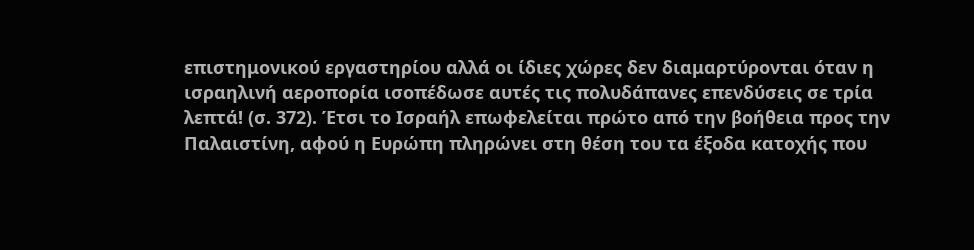επιστημονικού εργαστηρίου αλλά οι ίδιες χώρες δεν διαμαρτύρονται όταν η ισραηλινή αεροπορία ισοπέδωσε αυτές τις πολυδάπανες επενδύσεις σε τρία λεπτά! (σ. 372). Έτσι το Ισραήλ επωφελείται πρώτο από την βοήθεια προς την Παλαιστίνη, αφού η Ευρώπη πληρώνει στη θέση του τα έξοδα κατοχής που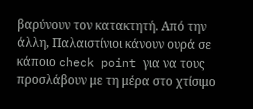βαρύνουν τον κατακτητή. Από την άλλη, Παλαιστίνιοι κάνουν ουρά σε κάποιο check point για να τους προσλάβουν με τη μέρα στο χτίσιμο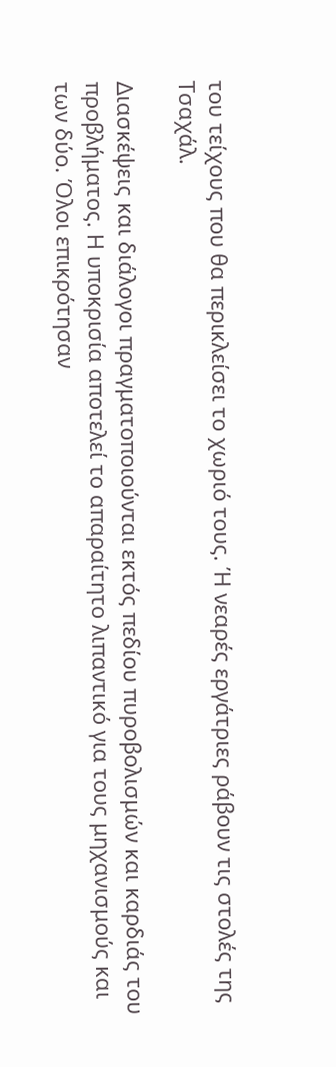του τείχους που θα περικλείσει το χωριό τους. Ή νεαρές εργάτριες ράβουν τις στολές της Τσαχάλ.

Διασκέψεις και διάλογοι πραγματοποιούνται εκτός πεδίου πυροβολισμών και καρδιάς του προβλήματος. Η υποκρισία αποτελεί το απαραίτητο λιπαντικό για τους μηχανισμούς και των δύο. Όλοι επικρότησαν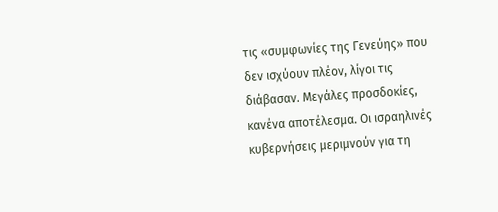τις «συμφωνίες της Γενεύης» που δεν ισχύουν πλέον, λίγοι τις διάβασαν. Μεγάλες προσδοκίες, κανένα αποτέλεσμα. Οι ισραηλινές κυβερνήσεις μεριμνούν για τη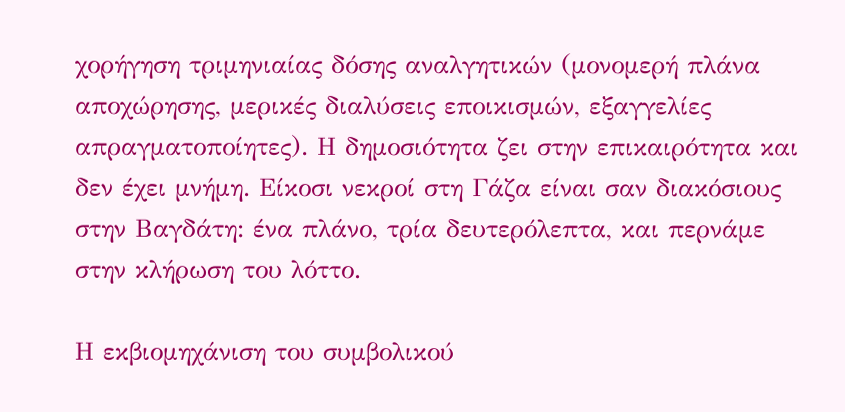χορήγηση τριμηνιαίας δόσης αναλγητικών (μονομερή πλάνα αποχώρησης, μερικές διαλύσεις εποικισμών, εξαγγελίες απραγματοποίητες). Η δημοσιότητα ζει στην επικαιρότητα και δεν έχει μνήμη. Είκοσι νεκροί στη Γάζα είναι σαν διακόσιους στην Βαγδάτη: ένα πλάνο, τρία δευτερόλεπτα, και περνάμε στην κλήρωση του λόττο.

Η εκβιομηχάνιση του συμβολικού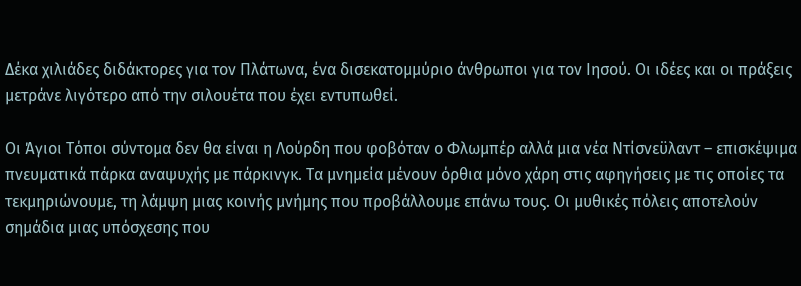Δέκα χιλιάδες διδάκτορες για τον Πλάτωνα, ένα δισεκατομμύριο άνθρωποι για τον Ιησού. Οι ιδέες και οι πράξεις μετράνε λιγότερο από την σιλουέτα που έχει εντυπωθεί.

Οι Άγιοι Τόποι σύντομα δεν θα είναι η Λούρδη που φοβόταν ο Φλωμπέρ αλλά μια νέα Ντίσνεϋλαντ – επισκέψιμα πνευματικά πάρκα αναψυχής με πάρκινγκ. Τα μνημεία μένουν όρθια μόνο χάρη στις αφηγήσεις με τις οποίες τα τεκμηριώνουμε, τη λάμψη μιας κοινής μνήμης που προβάλλουμε επάνω τους. Οι μυθικές πόλεις αποτελούν σημάδια μιας υπόσχεσης που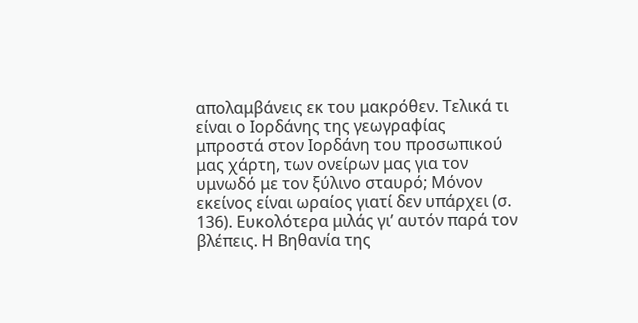απολαμβάνεις εκ του μακρόθεν. Τελικά τι είναι ο Ιορδάνης της γεωγραφίας μπροστά στον Ιορδάνη του προσωπικού μας χάρτη, των ονείρων μας για τον υμνωδό με τον ξύλινο σταυρό; Μόνον εκείνος είναι ωραίος γιατί δεν υπάρχει (σ. 136). Ευκολότερα μιλάς γι’ αυτόν παρά τον βλέπεις. Η Βηθανία της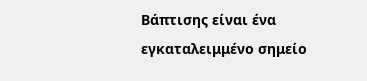Βάπτισης είναι ένα εγκαταλειμμένο σημείο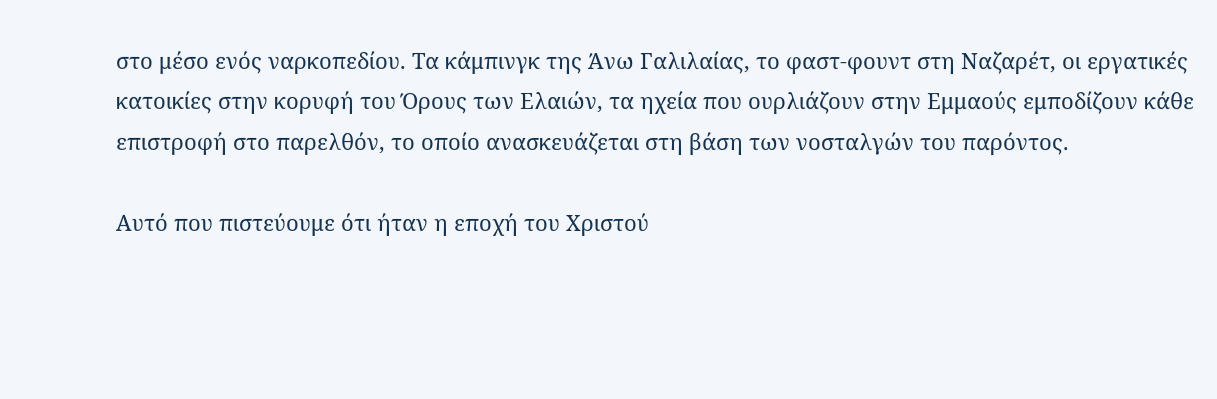στο μέσο ενός ναρκοπεδίου. Τα κάμπινγκ της Άνω Γαλιλαίας, το φαστ-φουντ στη Ναζαρέτ, οι εργατικές κατοικίες στην κορυφή του Όρους των Ελαιών, τα ηχεία που ουρλιάζουν στην Εμμαούς εμποδίζουν κάθε επιστροφή στο παρελθόν, το οποίο ανασκευάζεται στη βάση των νοσταλγών του παρόντος.

Αυτό που πιστεύουμε ότι ήταν η εποχή του Χριστού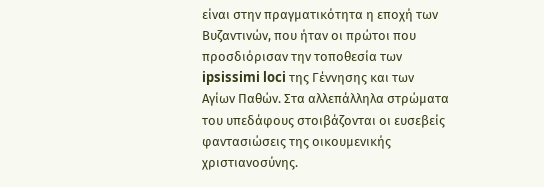είναι στην πραγματικότητα η εποχή των Βυζαντινών, που ήταν οι πρώτοι που προσδιόρισαν την τοποθεσία των ipsissimi loci της Γέννησης και των Αγίων Παθών. Στα αλλεπάλληλα στρώματα του υπεδάφους στοιβάζονται οι ευσεβείς φαντασιώσεις της οικουμενικής χριστιανοσύνης.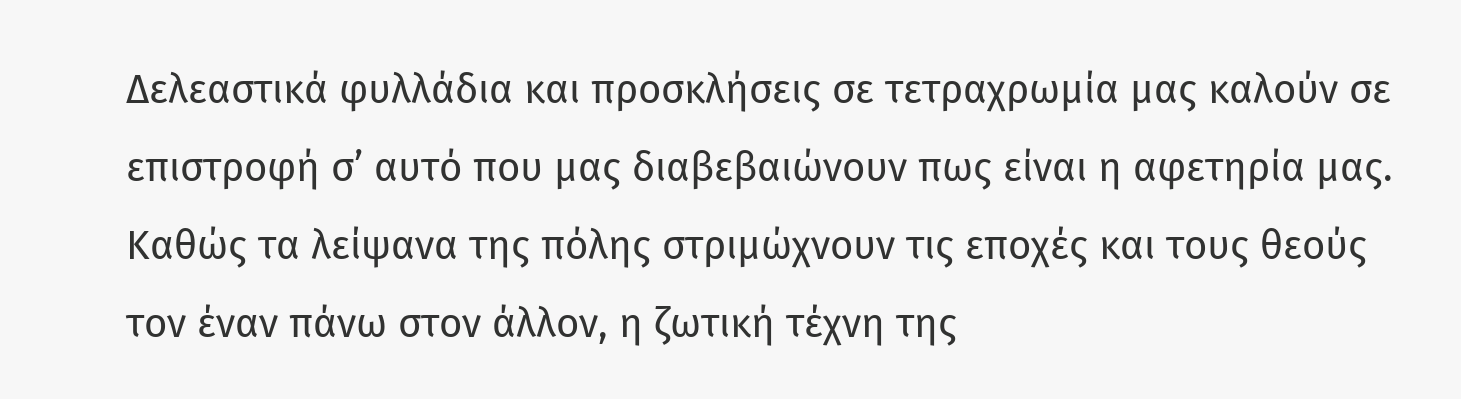Δελεαστικά φυλλάδια και προσκλήσεις σε τετραχρωμία μας καλούν σε επιστροφή σ’ αυτό που μας διαβεβαιώνουν πως είναι η αφετηρία μας. Καθώς τα λείψανα της πόλης στριμώχνουν τις εποχές και τους θεούς τον έναν πάνω στον άλλον, η ζωτική τέχνη της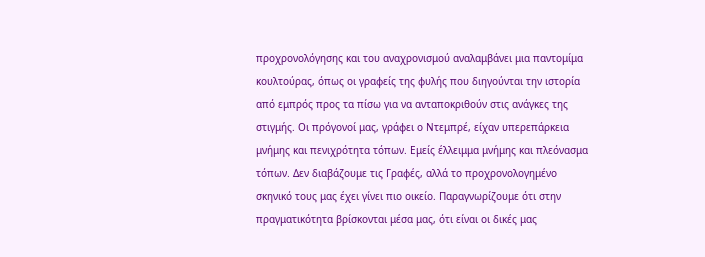προχρονολόγησης και του αναχρονισμού αναλαμβάνει μια παντομίμα κουλτούρας, όπως οι γραφείς της φυλής που διηγούνται την ιστορία από εμπρός προς τα πίσω για να ανταποκριθούν στις ανάγκες της στιγμής. Οι πρόγονοί μας, γράφει ο Ντεμπρέ, είχαν υπερεπάρκεια μνήμης και πενιχρότητα τόπων. Εμείς έλλειμμα μνήμης και πλεόνασμα τόπων. Δεν διαβάζουμε τις Γραφές, αλλά το προχρονολογημένο σκηνικό τους μας έχει γίνει πιο οικείο. Παραγνωρίζουμε ότι στην πραγματικότητα βρίσκονται μέσα μας, ότι είναι οι δικές μας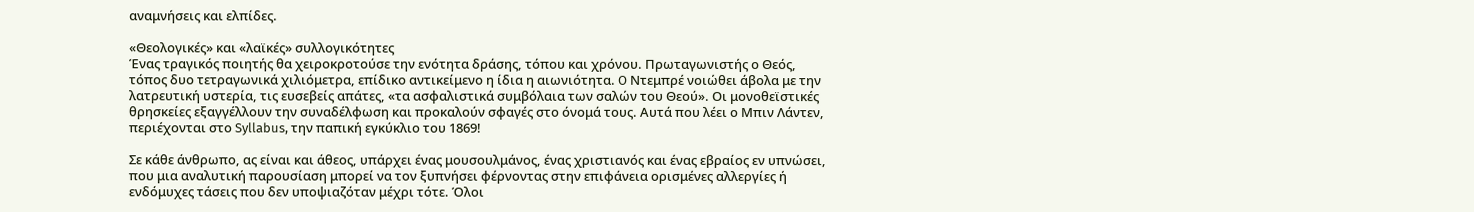αναμνήσεις και ελπίδες.

«Θεολογικές» και «λαϊκές» συλλογικότητες
Ένας τραγικός ποιητής θα χειροκροτούσε την ενότητα δράσης, τόπου και χρόνου. Πρωταγωνιστής ο Θεός, τόπος δυο τετραγωνικά χιλιόμετρα, επίδικο αντικείμενο η ίδια η αιωνιότητα. O Ντεμπρέ νοιώθει άβολα με την λατρευτική υστερία, τις ευσεβείς απάτες, «τα ασφαλιστικά συμβόλαια των σαλών του Θεού». Οι μονοθεϊστικές θρησκείες εξαγγέλλουν την συναδέλφωση και προκαλούν σφαγές στο όνομά τους. Αυτά που λέει ο Μπιν Λάντεν, περιέχονται στο Syllabus, την παπική εγκύκλιο του 1869!

Σε κάθε άνθρωπο, ας είναι και άθεος, υπάρχει ένας μουσουλμάνος, ένας χριστιανός και ένας εβραίος εν υπνώσει, που μια αναλυτική παρουσίαση μπορεί να τον ξυπνήσει φέρνοντας στην επιφάνεια ορισμένες αλλεργίες ή ενδόμυχες τάσεις που δεν υποψιαζόταν μέχρι τότε. Όλοι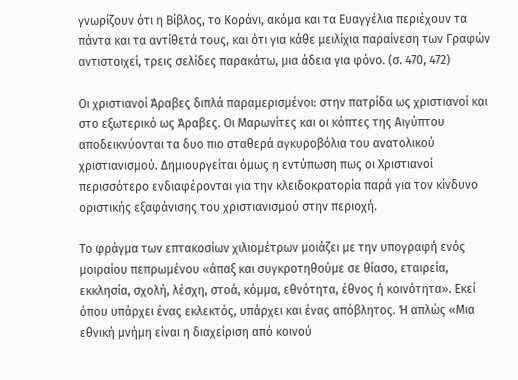γνωρίζουν ότι η Βίβλος, το Κοράνι, ακόμα και τα Ευαγγέλια περιέχουν τα πάντα και τα αντίθετά τους, και ότι για κάθε μειλίχια παραίνεση των Γραφών αντιστοιχεί, τρεις σελίδες παρακάτω, μια άδεια για φόνο. (σ. 470, 472)

Οι χριστιανοί Άραβες διπλά παραμερισμένοι: στην πατρίδα ως χριστιανοί και στο εξωτερικό ως Άραβες. Οι Μαρωνίτες και οι κόπτες της Αιγύπτου αποδεικνύονται τα δυο πιο σταθερά αγκυροβόλια του ανατολικού χριστιανισμού. Δημιουργείται όμως η εντύπωση πως οι Χριστιανοί περισσότερο ενδιαφέρονται για την κλειδοκρατορία παρά για τον κίνδυνο οριστικής εξαφάνισης του χριστιανισμού στην περιοχή.

Το φράγμα των επτακοσίων χιλιομέτρων μοιάζει με την υπογραφή ενός μοιραίου πεπρωμένου «άπαξ και συγκροτηθούμε σε θίασο, εταιρεία, εκκλησία, σχολή, λέσχη, στοά, κόμμα, εθνότητα, έθνος ή κοινότητα». Εκεί όπου υπάρχει ένας εκλεκτός, υπάρχει και ένας απόβλητος. Ή απλώς «Μια εθνική μνήμη είναι η διαχείριση από κοινού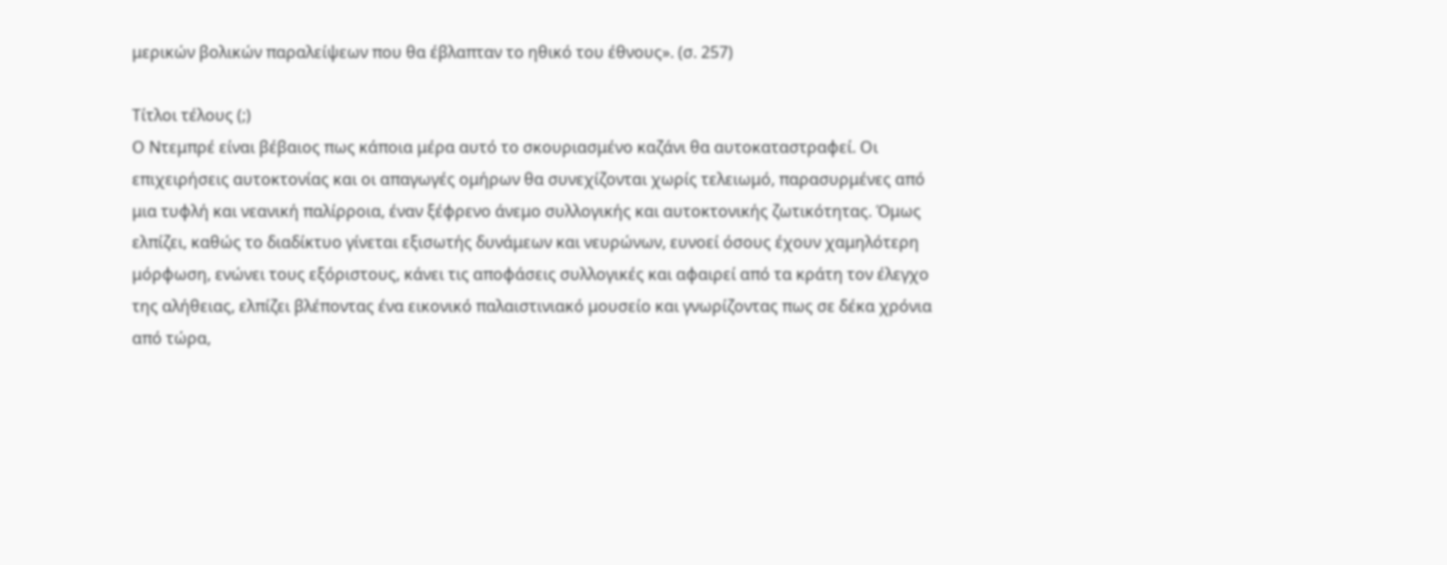μερικών βολικών παραλείψεων που θα έβλαπταν το ηθικό του έθνους». (σ. 257)

Τίτλοι τέλους (;)
Ο Ντεμπρέ είναι βέβαιος πως κάποια μέρα αυτό το σκουριασμένο καζάνι θα αυτοκαταστραφεί. Οι επιχειρήσεις αυτοκτονίας και οι απαγωγές ομήρων θα συνεχίζονται χωρίς τελειωμό, παρασυρμένες από μια τυφλή και νεανική παλίρροια, έναν ξέφρενο άνεμο συλλογικής και αυτοκτονικής ζωτικότητας. Όμως ελπίζει, καθώς το διαδίκτυο γίνεται εξισωτής δυνάμεων και νευρώνων, ευνοεί όσους έχουν χαμηλότερη μόρφωση, ενώνει τους εξόριστους, κάνει τις αποφάσεις συλλογικές και αφαιρεί από τα κράτη τον έλεγχο της αλήθειας, ελπίζει βλέποντας ένα εικονικό παλαιστινιακό μουσείο και γνωρίζοντας πως σε δέκα χρόνια από τώρα,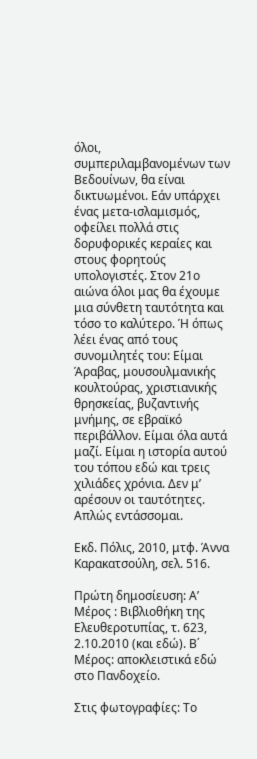όλοι, συμπεριλαμβανομένων των Βεδουίνων, θα είναι δικτυωμένοι. Εάν υπάρχει ένας μετα-ισλαμισμός, οφείλει πολλά στις δορυφορικές κεραίες και στους φορητούς υπολογιστές. Στον 21ο αιώνα όλοι μας θα έχουμε μια σύνθετη ταυτότητα και τόσο το καλύτερο. Ή όπως λέει ένας από τους συνομιλητές του: Είμαι Άραβας, μουσουλμανικής κουλτούρας, χριστιανικής θρησκείας, βυζαντινής μνήμης, σε εβραϊκό περιβάλλον. Είμαι όλα αυτά μαζί. Είμαι η ιστορία αυτού του τόπου εδώ και τρεις χιλιάδες χρόνια. Δεν μ’ αρέσουν οι ταυτότητες. Απλώς εντάσσομαι.

Εκδ. Πόλις, 2010, μτφ. Άννα Καρακατσούλη, σελ. 516.

Πρώτη δημοσίευση: Α’ Μέρος : Βιβλιοθήκη της Ελευθεροτυπίας, τ. 623, 2.10.2010 (και εδώ). Β΄ Μέρος: αποκλειστικά εδώ στο Πανδοχείο.

Στις φωτογραφίες: Το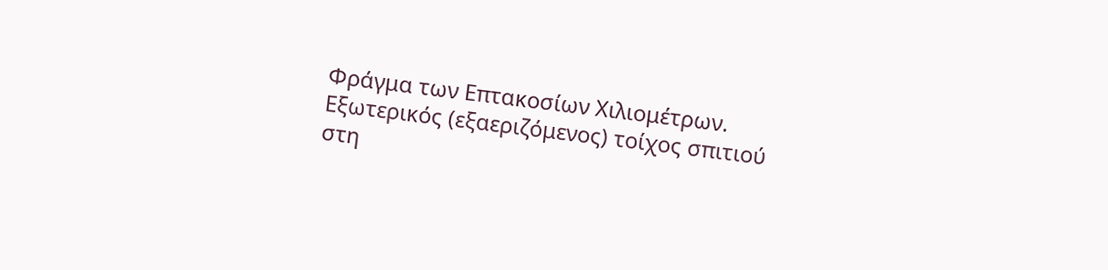Φράγμα των Επτακοσίων Χιλιομέτρων. Εξωτερικός (εξαεριζόμενος) τοίχος σπιτιού στη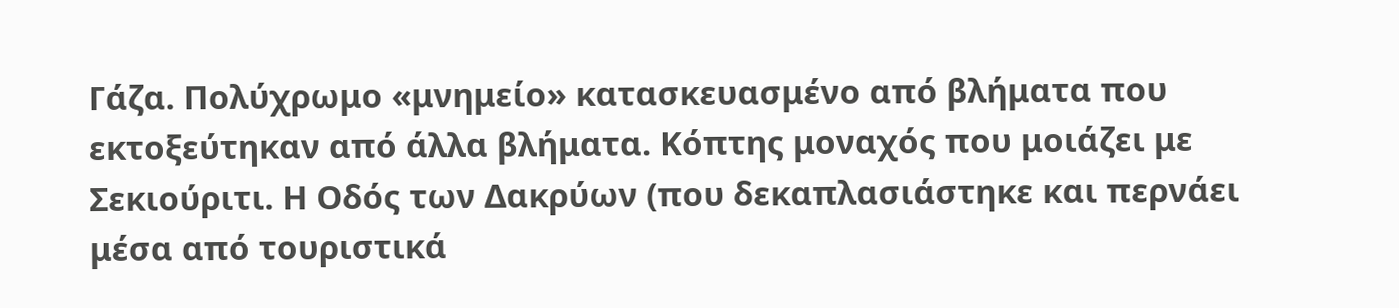Γάζα. Πολύχρωμο «μνημείο» κατασκευασμένο από βλήματα που εκτοξεύτηκαν από άλλα βλήματα. Κόπτης μοναχός που μοιάζει με Σεκιούριτι. Η Οδός των Δακρύων (που δεκαπλασιάστηκε και περνάει μέσα από τουριστικά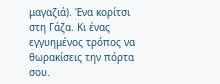μαγαζιά). Ένα κορίτσι στη Γάζα. Κι ένας εγγυημένος τρόπος να θωρακίσεις την πόρτα σου.